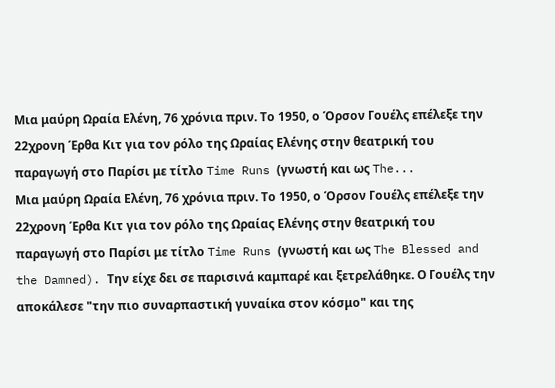Μια μαύρη Ωραία Ελένη, 76 χρόνια πριν. Το 1950, ο Όρσον Γουέλς επέλεξε την 22χρονη Έρθα Κιτ για τον ρόλο της Ωραίας Ελένης στην θεατρική του παραγωγή στο Παρίσι με τίτλο Time Runs (γνωστή και ως The...
Μια μαύρη Ωραία Ελένη, 76 χρόνια πριν. Το 1950, ο Όρσον Γουέλς επέλεξε την 22χρονη Έρθα Κιτ για τον ρόλο της Ωραίας Ελένης στην θεατρική του παραγωγή στο Παρίσι με τίτλο Time Runs (γνωστή και ως The Blessed and the Damned). Την είχε δει σε παρισινά καμπαρέ και ξετρελάθηκε. Ο Γουέλς την αποκάλεσε "την πιο συναρπαστική γυναίκα στον κόσμο" και της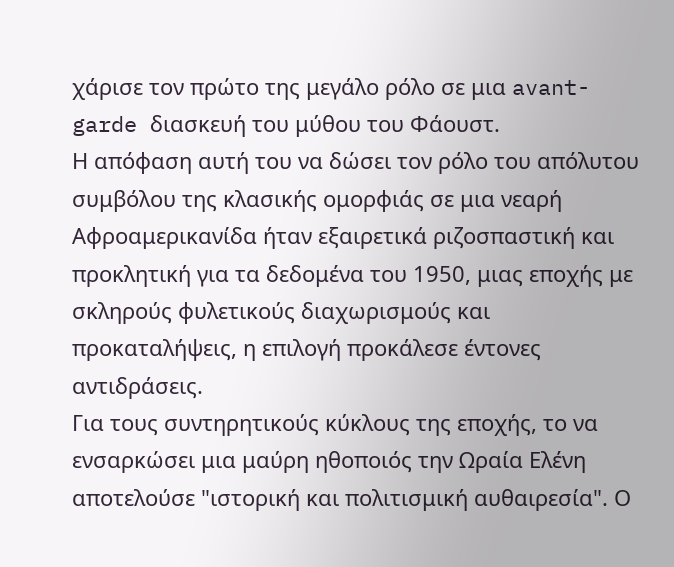χάρισε τον πρώτο της μεγάλο ρόλο σε μια avant-garde διασκευή του μύθου του Φάουστ.
Η απόφαση αυτή του να δώσει τον ρόλο του απόλυτου συμβόλου της κλασικής ομορφιάς σε μια νεαρή Αφροαμερικανίδα ήταν εξαιρετικά ριζοσπαστική και προκλητική για τα δεδομένα του 1950, μιας εποχής με σκληρούς φυλετικούς διαχωρισμούς και προκαταλήψεις, η επιλογή προκάλεσε έντονες αντιδράσεις.
Για τους συντηρητικούς κύκλους της εποχής, το να ενσαρκώσει μια μαύρη ηθοποιός την Ωραία Ελένη αποτελούσε "ιστορική και πολιτισμική αυθαιρεσία". Ο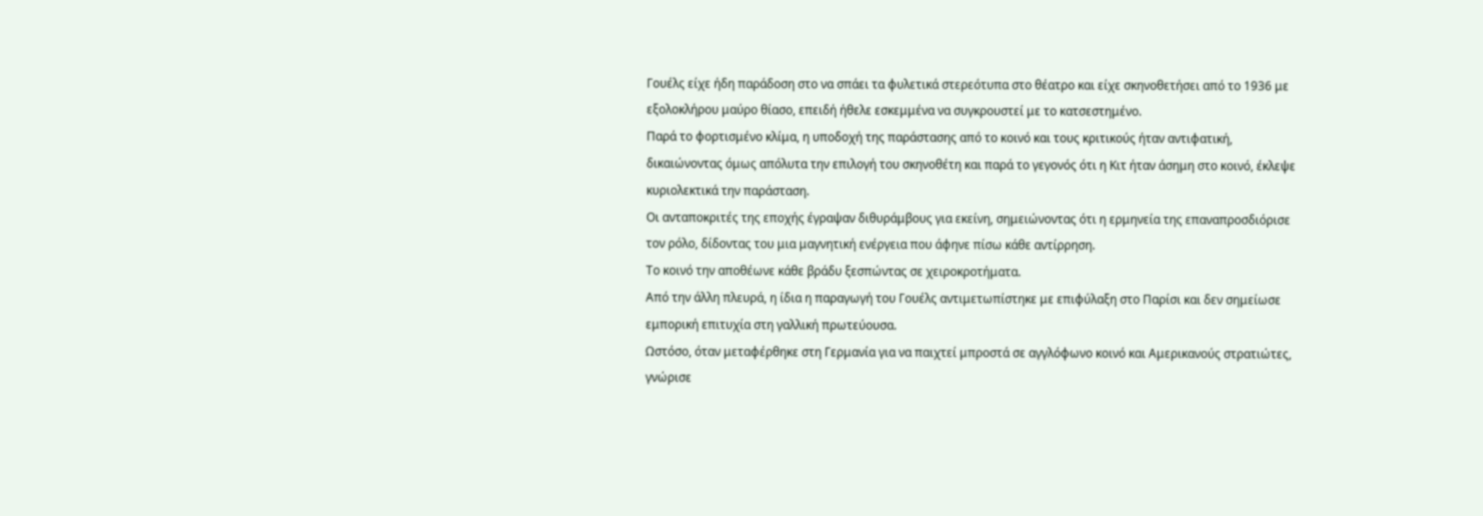Γουέλς είχε ήδη παράδοση στο να σπάει τα φυλετικά στερεότυπα στο θέατρο και είχε σκηνοθετήσει από το 1936 με εξολοκλήρου μαύρο θίασο, επειδή ήθελε εσκεμμένα να συγκρουστεί με το κατσεστημένο.
Παρά το φορτισμένο κλίμα, η υποδοχή της παράστασης από το κοινό και τους κριτικούς ήταν αντιφατική, δικαιώνοντας όμως απόλυτα την επιλογή του σκηνοθέτη και παρά το γεγονός ότι η Κιτ ήταν άσημη στο κοινό, έκλεψε κυριολεκτικά την παράσταση.
Οι ανταποκριτές της εποχής έγραψαν διθυράμβους για εκείνη, σημειώνοντας ότι η ερμηνεία της επαναπροσδιόρισε τον ρόλο, δίδοντας του μια μαγνητική ενέργεια που άφηνε πίσω κάθε αντίρρηση.
Το κοινό την αποθέωνε κάθε βράδυ ξεσπώντας σε χειροκροτήματα.
Από την άλλη πλευρά, η ίδια η παραγωγή του Γουέλς αντιμετωπίστηκε με επιφύλαξη στο Παρίσι και δεν σημείωσε εμπορική επιτυχία στη γαλλική πρωτεύουσα.
Ωστόσο, όταν μεταφέρθηκε στη Γερμανία για να παιχτεί μπροστά σε αγγλόφωνο κοινό και Αμερικανούς στρατιώτες, γνώρισε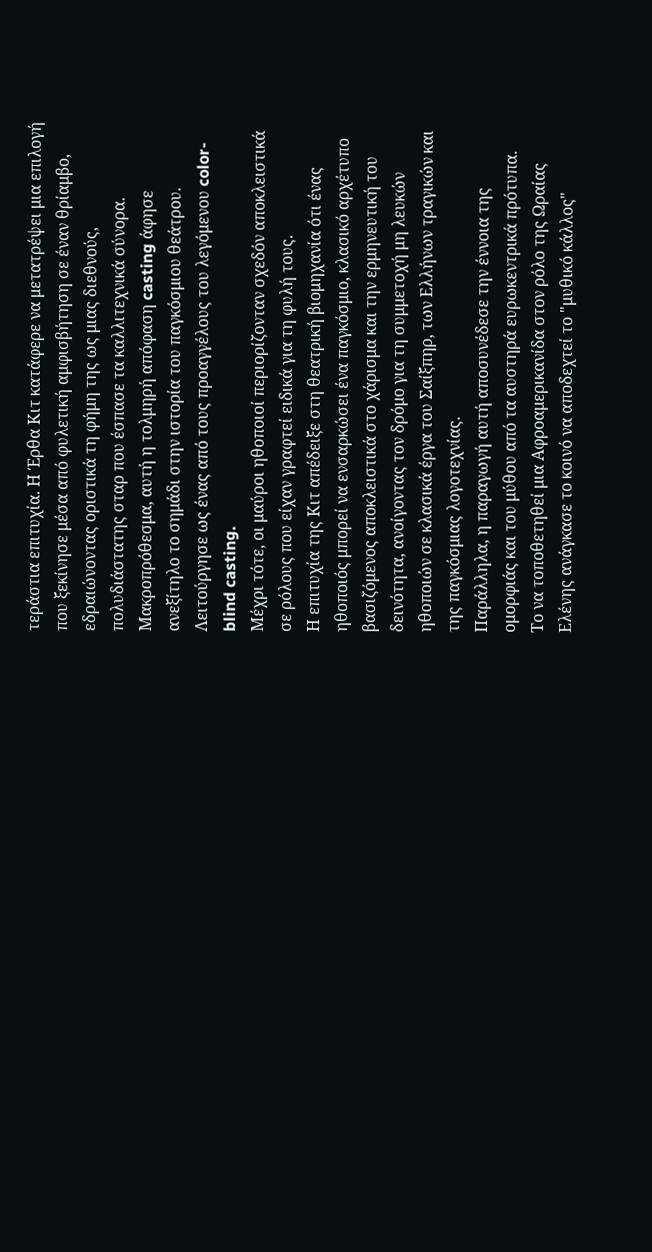τεράστια επιτυχία. Η Έρθα Κιτ κατάφερε να μετατρέψει μια επιλογή που ξεκίνησε μέσα από φυλετική αμφισβήτηση σε έναν θρίαμβο, εδραιώνοντας οριστικά τη φήμη της ως μιας διεθνούς, πολυδιάστατης σταρ που έσπασε τα καλλιτεχνικά σύνορα.
Μακροπρόθεσμα, αυτή η τολμηρή απόφαση casting άφησε ανεξίτηλο το σημάδι στην ιστορία του παγκόσμιου θεάτρου.
Λειτούργησε ως ένας από τους προαγγέλους του λεγόμενου color-blind casting.
Μέχρι τότε, οι μαύροι ηθοποιοί περιορίζονταν σχεδόν αποκλειστικά σε ρόλους που είχαν γραφτεί ειδικά για τη φυλή τους.
Η επιτυχία της Κιτ απέδειξε στη θεατρική βιομηχανία ότι ένας ηθοποιός μπορεί να ενσαρκώσει ένα παγκόσμιο, κλασικό αρχέτυπο βασιζόμενος αποκλειστικά στο χάρισμα και την ερμηνευτική του δεινότητα, ανοίγοντας τον δρόμο για τη συμμετοχή μη λευκών ηθοποιών σε κλασικά έργα του Σαίξπηρ, των Ελλήνων τραγικών και της παγκόσμιας λογοτεχνίας.
Παράλληλα, η παραγωγή αυτή αποσυνέδεσε την έννοια της ομορφιάς και του μύθου από τα αυστηρά ευρωκεντρικά πρότυπα.
Το να τοποθετηθεί μια Αφροαμερικανίδα στον ρόλο της Ωραίας Ελένης ανάγκασε το κοινό να αποδεχτεί το "μυθικό κάλλος"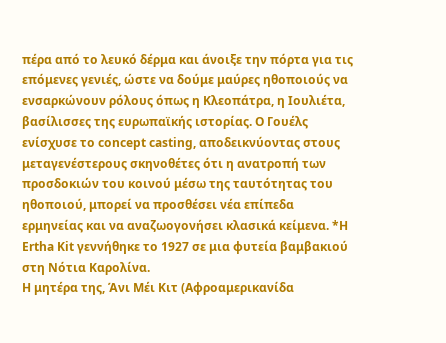πέρα από το λευκό δέρμα και άνοιξε την πόρτα για τις επόμενες γενιές, ώστε να δούμε μαύρες ηθοποιούς να ενσαρκώνουν ρόλους όπως η Κλεοπάτρα, η Ιουλιέτα, βασίλισσες της ευρωπαϊκής ιστορίας. Ο Γουέλς ενίσχυσε το concept casting, αποδεικνύοντας στους μεταγενέστερους σκηνοθέτες ότι η ανατροπή των προσδοκιών του κοινού μέσω της ταυτότητας του ηθοποιού, μπορεί να προσθέσει νέα επίπεδα ερμηνείας και να αναζωογονήσει κλασικά κείμενα. *Η Ertha Kit γεννήθηκε το 1927 σε μια φυτεία βαμβακιού στη Νότια Καρολίνα.
Η μητέρα της, Άνι Μέι Κιτ (Αφροαμερικανίδα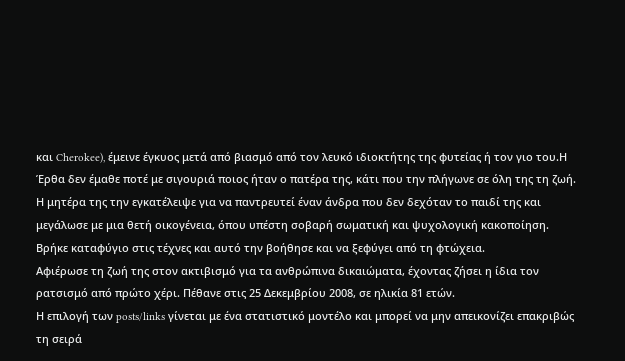και Cherokee), έμεινε έγκυος μετά από βιασμό από τον λευκό ιδιοκτήτης της φυτείας ή τον γιο του.Η Έρθα δεν έμαθε ποτέ με σιγουριά ποιος ήταν ο πατέρα της, κάτι που την πλήγωνε σε όλη της τη ζωή.
Η μητέρα της την εγκατέλειψε για να παντρευτεί έναν άνδρα που δεν δεχόταν το παιδί της και μεγάλωσε με μια θετή οικογένεια, όπου υπέστη σοβαρή σωματική και ψυχολογική κακοποίηση.
Βρήκε καταφύγιο στις τέχνες και αυτό την βοήθησε και να ξεφύγει από τη φτώχεια.
Αφιέρωσε τη ζωή της στον ακτιβισμό για τα ανθρώπινα δικαιώματα, έχοντας ζήσει η ίδια τον ρατσισμό από πρώτο χέρι. Πέθανε στις 25 Δεκεμβρίου 2008, σε ηλικία 81 ετών.
Η επιλογή των posts/links γίνεται με ένα στατιστικό μοντέλο και μπορεί να μην απεικονίζει επακριβώς τη σειρά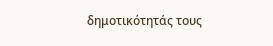δημοτικότητάς τους